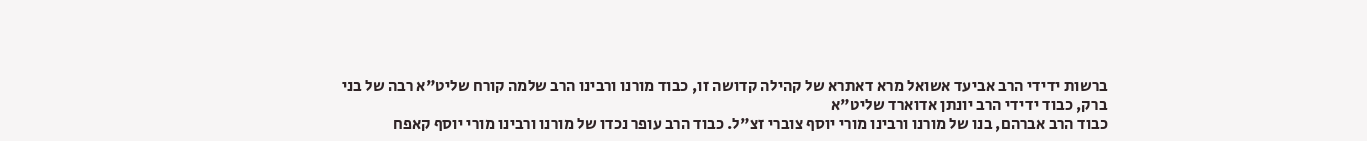ברשות ידידי הרב אביעד אשואל מרא דאתרא של קהילה קדושה זו, כבוד מורנו ורבינו הרב שלמה קורח שליט"א רבה של בני ברק, כבוד ידידי הרב יונתן אדוארד שליט"א
כבוד הרב אברהם, בנו של מורנו ורבינו מורי יוסף צוברי זצ"ל. כבוד הרב עופר נכדו של מורנו ורבינו מורי יוסף קאפח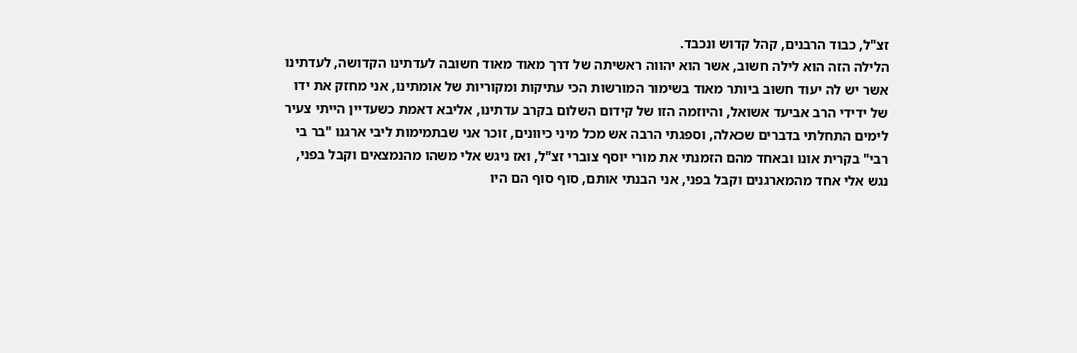זצ"ל, כבוד הרבנים, קהל קדוש ונכבד.
הלילה הזה הוא לילה חשוב, אשר הוא יהווה ראשיתה של דרך מאוד מאוד חשובה לעדתינו הקדושה, לעדתינו אשר יש לה יעוד חשוב ביותר מאוד בשימור המורשות הכי עתיקות ומקוריות של אומתינו, אני מחזק את ידו של ידידי הרב אביעד אשואל, והיוזמה הזו של קידום השלום בקרב עדתינו, אליבא דאמת כשעדיין הייתי צעיר לימים התחלתי בדברים שכאלה, וספגתי הרבה אש מכל מיני כיוונים, זוכר אני שבתמימות ליבי ארגנו "בר בי רבי" בקרית אונו ובאחד מהם הזמנתי את מורי יוסף צוברי זצ"ל, ואז ניגש אלי משהו מהנמצאים וקבל בפני, נגש אלי אחד מהמארגנים וקבל בפני, אני הבנתי אותם, סוף סוף הם היו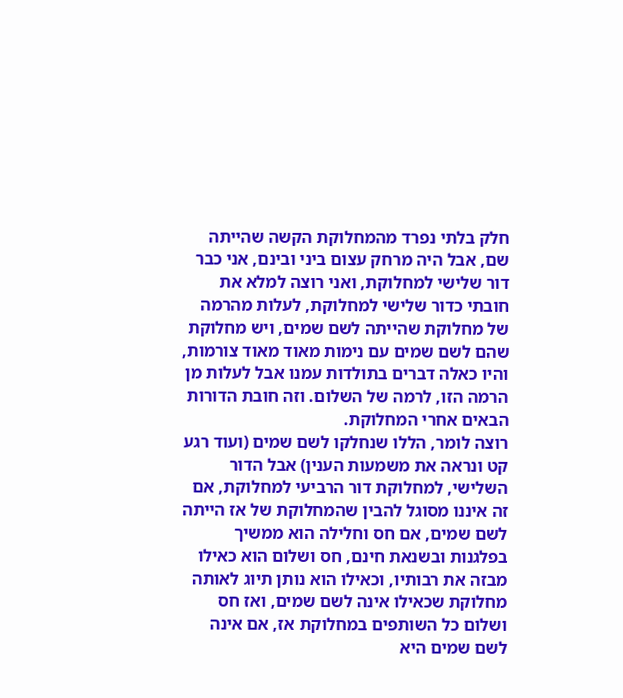חלק בלתי נפרד מהמחלוקת הקשה שהייתה שם, אבל היה מרחק עצום ביני ובינם, אני כבר דור שלישי למחלוקת, ואני רוצה למלא את חובתי כדור שלישי למחלוקת, לעלות מהרמה של מחלוקת שהייתה לשם שמים, ויש מחלוקת שהם לשם שמים עם נימות מאוד מאוד צורמות, והיו כאלה דברים בתולדות עמנו אבל לעלות מן הרמה הזו, לרמה של השלום. וזה חובת הדורות הבאים אחרי המחלוקת.
רוצה לומר, הללו שנחלקו לשם שמים (ועוד רגע קט ונראה את משמעות הענין) אבל הדור השלישי, למחלוקת דור הרביעי למחלוקת, אם זה איננו מסוגל להבין שהמחלוקת של אז הייתה לשם שמים, אם חס וחלילה הוא ממשיך בפלגנות ובשנאת חינם, חס ושלום הוא כאילו מבזה את רבותיו, וכאילו הוא נותן תיוג לאותה מחלוקת שכאילו אינה לשם שמים, ואז חס ושלום כל השותפים במחלוקת אז, אם אינה לשם שמים היא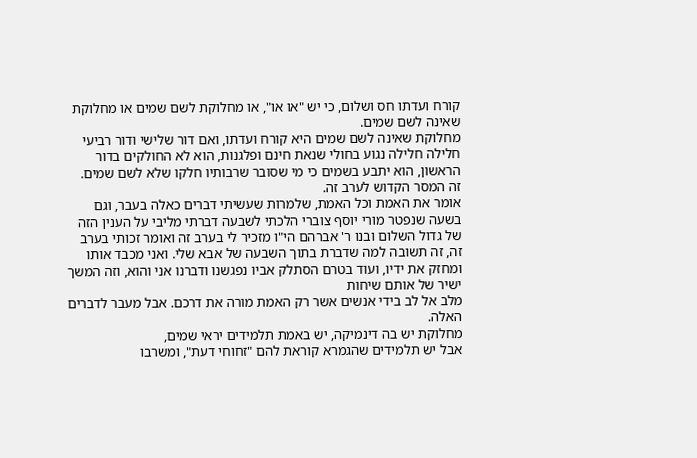קורח ועדתו חס ושלום, כי יש "או או", או מחלוקת לשם שמים או מחלוקת שאינה לשם שמים.
מחלוקת שאינה לשם שמים היא קורח ועדתו, ואם דור שלישי ודור רביעי חלילה חלילה נגוע בחולי שנאת חינם ופלגנות, הוא לא החולקים בדור הראשון, הוא יתבע בשמים כי מי שסובר שרבותיו חלקו שלא לשם שמים.
זה המסר הקדוש לערב זה.
אומר את האמת וכל האמת, שלמרות שעשיתי דברים כאלה בעבר, וגם בשעה שנפטר מורי יוסף צוברי הלכתי לשבעה דברתי מליבי על הענין הזה של גדול השלום ובנו ר' אברהם הי"ו מזכיר לי בערב זה ואומר זכותי בערב זה, זה תשובה למה שדברת בתוך השבעה של אבא שלי. ואני מכבד אותו ומחזק את ידיו, ועוד בטרם הסתלק אביו נפגשנו ודברנו אני והוא, וזה המשך ישיר של אותם שיחות
מלב אל לב בידי אנשים אשר רק האמת מורה את דרכם. אבל מעבר לדברים האלה.
מחלוקת יש בה דינמיקה, יש באמת תלמידים יראי שמים,
אבל יש תלמידים שהגמרא קוראת להם "זחוחי דעת", ומשרבו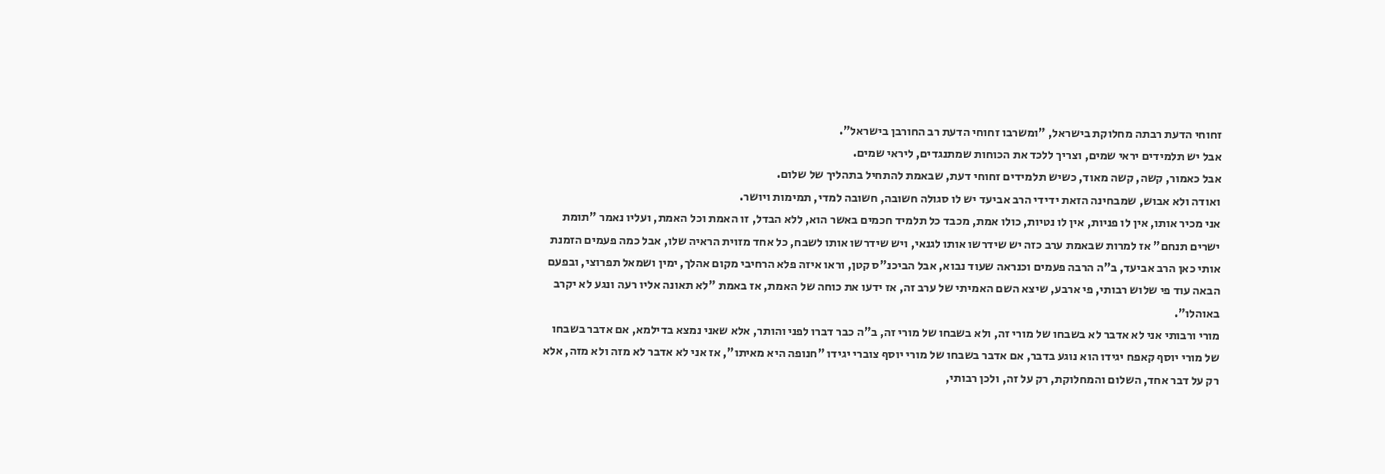זחוחי הדעת רבתה מחלוקת בישראל, "ומשרבו זחוחי הדעת רב החורבן בישראל".
אבל יש תלמידים יראי שמים, וצריך ללכד את הכוחות שמתנגדים, ליראי שמים.
אבל כאמור, קשה, קשה מאוד, כשיש תלמידים זחוחי דעת, שבאמת להתחיל בתהליך של שלום.
ואודה ולא אבוש, שמבחינה הזאת ידידי הרב אביעד יש לו סגולה חשובה, חשובה למדי, תמימות ויושר.
אני מכיר אותו, אין לו פניות, אין לו נטיות, כולו אמת, מכבד כל תלמיד חכמים באשר הוא, ללא הבדל, זו האמת וכל האמת, ועליו נאמר "תומת ישרים תנחם" אז למרות שבאמת ערב כזה יש שידרשו אותו לגנאי, ויש שידרשו אותו לשבח, כל אחד מזוית הראיה שלו, אבל כמה פעמים הזמנת אותי כאן הרב אביעד, ב"ה הרבה פעמים וכנראה שעוד נבוא, אבל הביכנ"ס קטן, וראו איזה פלא הרחיבי מקום אהלך, ימין ושמאל תפרוצי, ובפעם הבאה עוד פי שלוש רבותי, פי ארבע, שיצא השם האמיתי של ערב זה, אז ידעו את כוחה של האמת, אז באמת "לא תאונה אליו רעה ונגע לא יקרב באוהלו".
מורי ורבותי אני לא אדבר לא בשבחו של מורי זה, ולא בשבחו של מורי זה, ב"ה כבר דברו לפני והותר, אלא שאני נמצא בדילמא, אם אדבר בשבחו של מורי יוסף קאפח יגידו הוא נוגע בדבר, אם אדבר בשבחו של מורי יוסף צוברי יגידו "חנופה היא מאיתו", אז אני לא אדבר לא מזה ולא מזה, אלא רק על דבר אחד, השלום והמחלוקת, רק על זה, ולכן רבותי,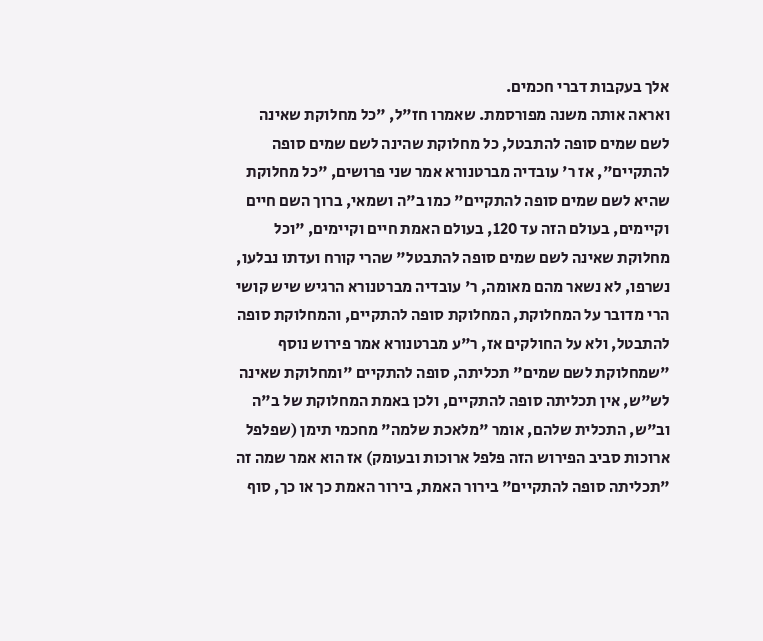אלך בעקבות דברי חכמים.
ואראה אותה משנה מפורסמת. שאמרו חז"ל, "כל מחלוקת שאינה לשם שמים סופה להתבטל, כל מחלוקת שהינה לשם שמים סופה להתקיים", אז ר' עובדיה מברטנורא אמר שני פרושים, "כל מחלוקת שהיא לשם שמים סופה להתקיים" כמו ב"ה ושמאי, ברוך השם חיים וקיימים, בעולם הזה עד 120, בעולם האמת חיים וקיימים, "וכל מחלוקת שאינה לשם שמים סופה להתבטל" שהרי קורח ועדתו נבלעו, נשרפו, לא נשאר מהם מאומה, ר' עובדיה מברטנורא הרגיש שיש קושי הרי מדובר על המחלוקת, המחלוקת סופה להתקיים, והמחלוקת סופה להתבטל, ולא על החולקים אז, ר"ע מברטנורא אמר פירוש נוסף "שמחלוקת לשם שמים" תכליתה, סופה להתקיים "ומחלוקת שאינה לש"ש, אין תכליתה סופה להתקיים, ולכן באמת המחלוקת של ב"ה וב"ש, התכלית שלהם, אומר "מלאכת שלמה" מחכמי תימן (שפלפל ארוכות סביב הפירוש הזה פלפל ארוכות ובעומק) אז הוא אמר שמה זה "תכליתה סופה להתקיים" בירור האמת, בירור האמת כך או כך, סוף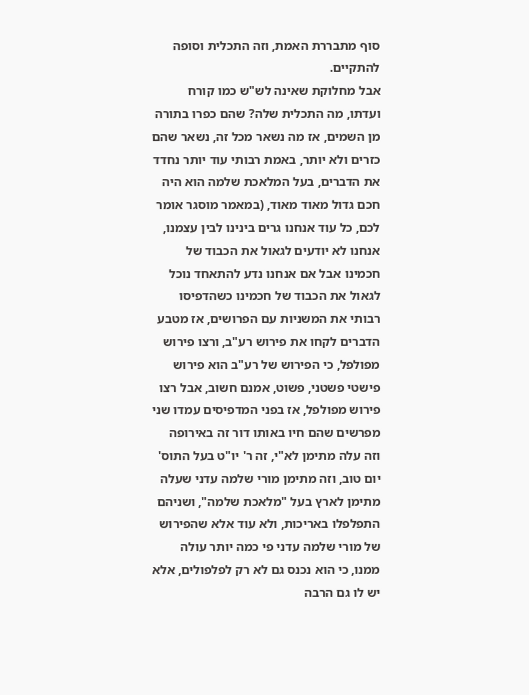סוף מתבררת האמת, וזה התכלית וסופה להתקיים.
אבל מחלוקת שאינה לש"ש כמו קורח ועדתו, מה התכלית שלה? שהם כפרו בתורה מן השמים, אז מה נשאר מכל זה, נשאר שהם כזרים ולא יותר, באמת רבותי עוד יותר נחדד את הדברים, בעל המלאכת שלמה הוא היה חכם גדול מאוד מאוד, (במאמר מוסגר אומר לכם, כל עוד אנחנו גרים בינינו לבין עצמנו, אנחנו לא יודעים לגאול את הכבוד של חכמינו אבל אם אנחנו נדע להתאחד נוכל לגאול את הכבוד של חכמינו כשהדפיסו רבותי את המשניות עם הפרושים, אז מטבע הדברים לקחו את פירוש רע"ב, ורצו פירוש מפולפל, כי הפירוש של רע"ב הוא פירוש פישטי פשטני, פשוט, אמנם חשוב, אבל רצו פירוש מפולפל, אז בפני המדפיסים עמדו שני מפרשים שהם חיו באותו דור זה באירופה וזה עלה מתימן לא"י, זה ר' יו"ט בעל התוס' יום טוב, וזה מתימן מורי שלמה עדני שעלה מתימן לארץ בעל "מלאכת שלמה", ושניהם התפלפלו באריכות, ולא עוד אלא שהפירוש של מורי שלמה עדני פי כמה יותר עולה ממנו, כי הוא נכנס גם לא רק לפלפולים, אלא יש לו גם הרבה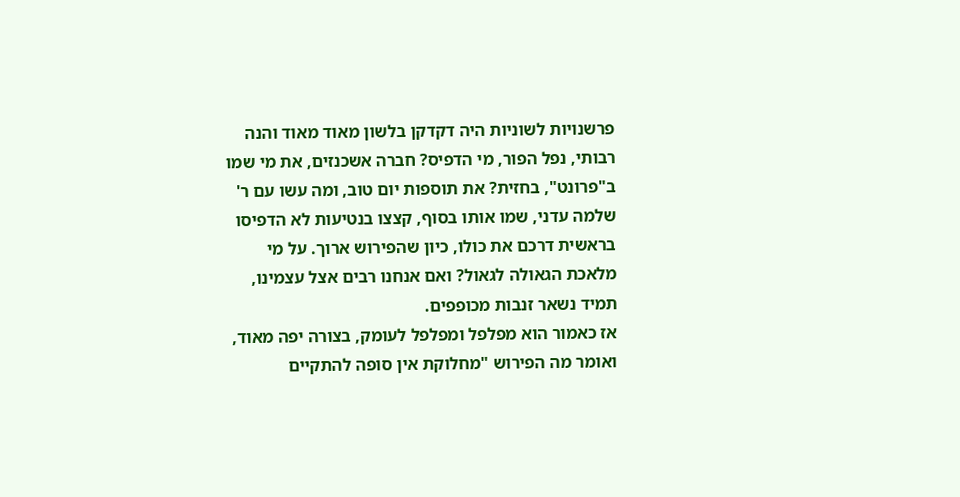פרשנויות לשוניות היה דקדקן בלשון מאוד מאוד והנה רבותי, נפל הפור, מי הדפיס? חברה אשכנזים, את מי שמו ב"פרונט", בחזית? את תוספות יום טוב, ומה עשו עם ר' שלמה עדני, שמו אותו בסוף, קצצו בנטיעות לא הדפיסו בראשית דרכם את כולו, כיון שהפירוש ארוך. על מי מלאכת הגאולה לגאול? ואם אנחנו רבים אצל עצמינו, תמיד נשאר זנבות מכופפים.
אז כאמור הוא מפלפל ומפלפל לעומק, בצורה יפה מאוד, ואומר מה הפירוש "מחלוקת אין סופה להתקיים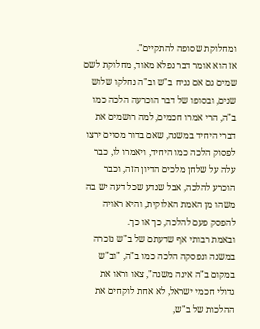ומחלוקת שסופה להתקיים".
אז הוא אומר דבר נפלא מאוד, מחלוקת לשם שמים גם אם נניח ב"ש וב"ה נחלקו שלוש שנים, ובסופו של דבר הוכרעה הלכה כמו ב"ה, הרי אמרו חכמים, למה רושמים את דברי היחיד במשנה, שאם בדור מסוים ירצו לפסוק הלכה כמו היחיד, ויאמרו לו, כבר עלה על שלחן מלכים הדיון הזה, וכבר הוכרע להלכה, אבל שנדע שכל דעה יש בה משהו מן האמת האלוקית, והיא ראויה להפסק פעם להלכה, כך או כך.
ובאמת רבותי אף שדעתם של ב"ש נזכרה במשנה ונפסקה הלכה כמו ב"ה, "וב"ש במקום ב"ה אינה משנה", צאו וראו את גדולי חכמי ישראל, לא אחת לוקחים את ההלכות של ב"ש,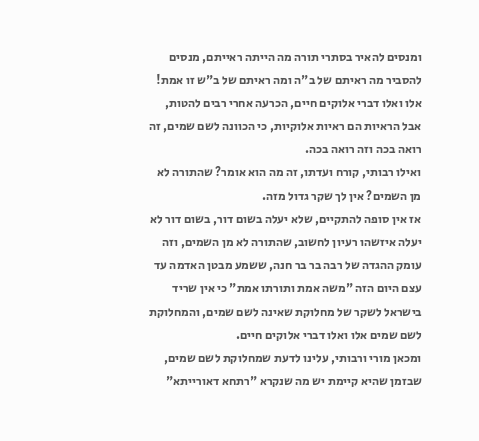ומנסים להאיר בסתרי תורה מה הייתה ראייתם, מנסים להסביר מה ראיתם של ב"ה ומה ראיתם של ב"ש זו אמת! אלו ואלו דברי אלוקים חיים, הכרעה אחרי רבים להטות, אבל הראיות הם ראיות אלוקיות, כי הכוונה לשם שמים, זה רואה בכה וזה רואה בכה.
ואילו רבותי, קורח ועדתו, זה מה הוא אומר? שהתורה לא מן השמים? אין לך שקר גדול מזה.
אז אין סופה להתקיים, שלא יעלה בשום דור, בשום דור לא יעלה איזשהו רעיון לחשוב, שהתורה לא מן השמים, וזה עומק ההגדה של רבה בר בר חנה, ששמע מבטן האדמה עד עצם היום הזה "משה אמת ותורתו אמת" כי אין שריד בישראל לשקר של מחלוקת שאינה לשם שמים, והמחלוקת לשם שמים אלו ואלו דברי אלוקים חיים.
ומכאן מורי ורבותי, עלינו לדעת שמחלוקת לשם שמים, שבזמן שהיא קיימת יש מה שנקרא "רתחא דאורייתא"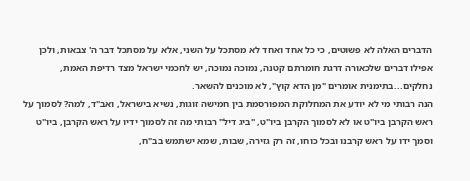הדברים האלה לא פשוטים, כי כל אחד ואחד לא מסתכל על השני, אלא על מסתכל דבר ה' צבאות, ולכן אפילו דברים שלכאורה דרגת חומרתם קטנה, נמוכה נמוכה, יש לחכמי ישראל מצד רדיפת האמת, נחלקים...בתימנית אומרים "מן הדא קוץ", לא מוכנים להשאר.
הנה רבותי מי לא יודע את המחלוקת המפורסמת בין חמישה זוגות, נשיא בישראל, ואב"ד, למה? לסמוך על ראש הקרבן ביו"ט או לא לסמוך הקרבן ביו"ט, "ביג דיל" רבותי מה זה לסמוך ידיו על ראש הקרבן, ביו"ט וסמך ידו על ראש קרבנו ובכל כוחו, זה רק גזירה, שבות, שמא ישתמש בב"ח,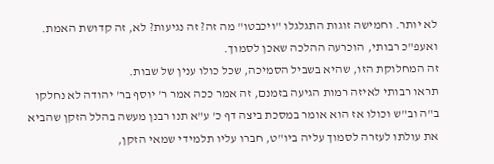לא יותר. וחמישה זוגות התגלגלו "ויכבטו" מה זה? זה נגיעות? לא, זה קדושת האמת.
ואעפ"כ רבותי, הוכרעה ההלכה שאכן לסמוך.
זה המחלוקת הזו, שהיא בשביל הסמיכה, שכל כולו ענין של שבות.
תראו רבותי לאיזה רמות הגיעה בזמנם, זה אמר ככה אמר ר' יוסף בר' יהודה לא נחלקו ב"ה וב"ש וכולו אז הוא אומר במסכת ביצה דף כ' ע"א תנו רבנן מעשה בהלל הזקן שהביא את עולתו לעזרה לסמוך עליה ביו"ט, חברו עליו תלמידי שמאי הזקן,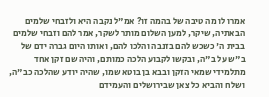אמרו לו מה טיבה של בהמה זו? אמ"ל נקבה היא ולזבחי שלמים הבאתיה, שיקר, למען השלום מותר לשקר, אמר להם וזבחי שלמים בבית ה' כשכש להם בזנבה והלכו להם, ואותו היום גברה ידם של ב"ש על ב"ה, ובקשו לקבוע הלכה כמותם, והיה שם זקן אחד מתלמידי שמאי הזקן ובבא בן בוטא שמו, שהיה יודע שהלכה כב"ה, ושלח והביא כל צאן שבירושלים והעמידם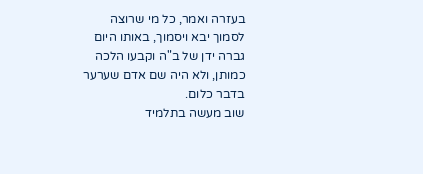בעזרה ואמר, כל מי שרוצה לסמוך יבא ויסמוך, באותו היום גברה ידן של ב"ה וקבעו הלכה כמותן, ולא היה שם אדם שערער בדבר כלום.
שוב מעשה בתלמיד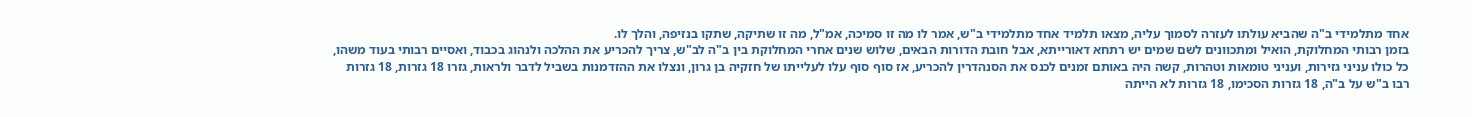אחד מתלמידי ב"ה שהביא עולתו לעזרה לסמוך עליה, מצאו תלמיד אחד מתלמידי ב"ש, אמר לו מה זו סמיכה, אמ"ל, מה זו שתיקה, שתקו בנזיפה, והלך לו.
בזמן רבותי המחלוקת, הואיל ומתכוונים לשם שמים יש רתחא דאורייתא, אבל חובת הדורות הבאים, שלוש שנים אחרי המחלוקת בין ב"ה לב"ש, צריך להכריע את ההלכה ולנהוג בכבוד, ואסיים רבותי בעוד משהו, כל כולו עניני גזירות, ועניני טומאות וטהרות, קשה היה באותם זמנים לכנס את הסנהדרין להכריע, אז סוף סוף עלו לעלייתו של חזקיה בן גרון, ונצלו את ההזדמנות בשביל לדבר ולראות, גזרו 18 גזרות, 18 גזרות רבו ב"ש על ב"ה, 18 גזרות הסכימו, 18 גזרות לא הייתה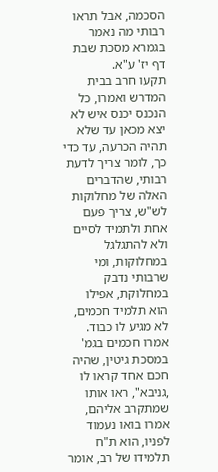הסכמה, אבל תראו רבותי מה נאמר בגמרא מסכת שבת דף יז' ע"א.
תקעו חרב בבית המדרש ואמרו, כל הנכנס יכנס איש לא יצא מכאן עד שלא תהיה הכרעה, עד כדי כך, לומר צריך לדעת רבותי, שהדברים האלה של מחלוקות לש"ש, צריך פעם אחת ולתמיד לסיים ולא להתגלגל במחלוקות, ומי שרבותי נדבק במחלוקת, אפילו הוא תלמיד חכמים, לא מגיע לו כבוד. אמרו חכמים בגמ' במסכת גיטין, שהיה חכם אחד קראו לו ,גניבא", ראו אותו שמתקרב אליהם, אמרו בואו נעמוד לפניו, הוא ת"ח תלמידו של רב, אומר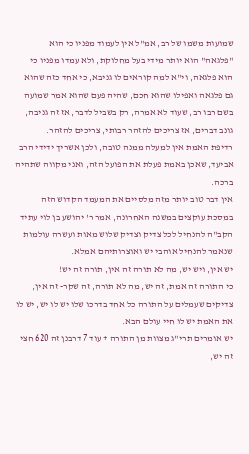שמועות משמו של רב, אמ"ל אין לעמוד מפניו כי הוא "פלגאה" הוא יותר מידי בעל מחלוקת, ולא עמדו מפניו כי הוא פלגאה, וי"א למה קוראים לו גניבא, כי אחד כזה שהוא גם פלגאה ואפילו שהוא חכם, שהיה פעם שהוא אמר שמועה בשם רבו רב, שעוד לא אמרה, רק בשביל לדבר, אז זה גניבה, גונב דברים, אז צריכים להזהר רבותי, צריכים להזהר.
רדיפת האמת אין למעלה ממנה טובה, ולכן אשריך ידידי הרב אביעד, שאכן באמת פעלת את הפועל הזה, ואני מקווה שתהיה ברכה.
אין דבר טוב יותר מזה מלסיים את המעמד הקדוש הזה במסכת עוקצים במשנה האחרונה, אמר ר' יהושע בן לוי עתיד הקב"ה להנחיל לכל צדיק וצדיק שלוש מאות ועשרה עולמות שנאמר להנחיל אוהבי יש ואוצרותיהם אמלא.
יש אין, ויש יש, מה לא תורה זה אין, תורה זה יש!
כי התורה זה אמת, זה יש, מה לא תורה, זה שקר- זה אין, צדיקים שעמלים על התורה כל אחד בדרכו שלו יש לו יש, יש לו את האמת יש לו חיי עולם הבא.
יש אומרים תרי"ג מצוות מן התורה + עוד 7 דרבנן זה 620 חצי זה יש,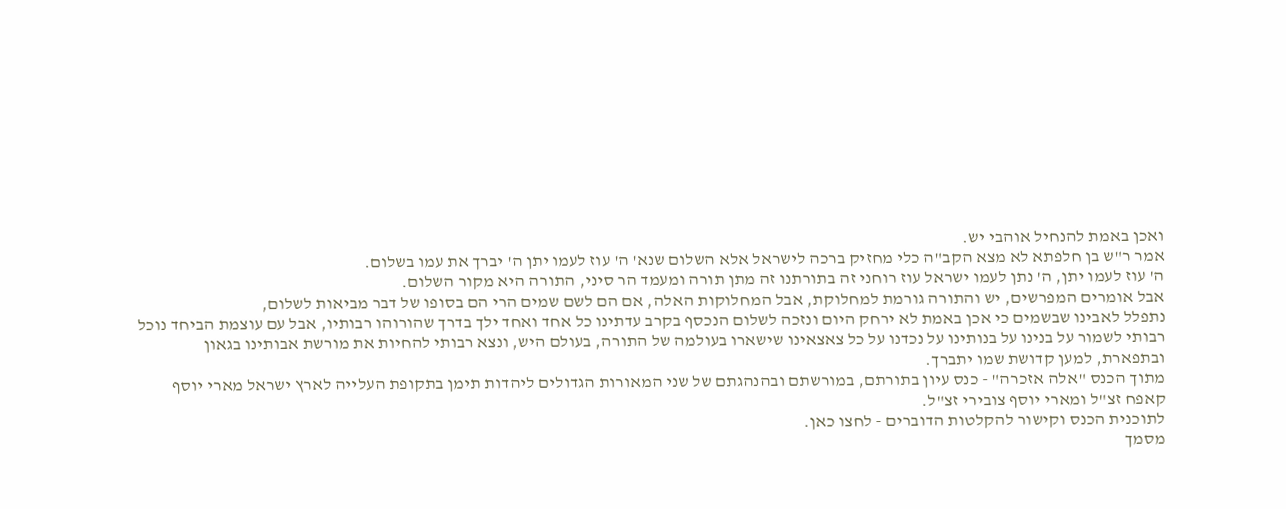ואכן באמת להנחיל אוהבי יש.
אמר ר"ש בן חלפתא לא מצא הקב"ה כלי מחזיק ברכה לישראל אלא השלום שנא' ה' עוז לעמו יתן ה' יברך את עמו בשלום.
ה' עוז לעמו יתן, ה' נתן לעמו ישראל עוז רוחני זה בתורתנו זה מתן תורה ומעמד הר סיני, התורה היא מקור השלום.
אבל אומרים המפרשים, יש והתורה גורמת למחלוקת, אבל המחלוקות האלה, אם הם לשם שמים הרי הם בסופו של דבר מביאות לשלום,
נתפלל לאבינו שבשמים כי אכן באמת לא ירחק היום ונזכה לשלום הנכסף בקרב עדתינו כל אחד ואחד ילך בדרך שהורוהו רבותיו, אבל עם עוצמת הביחד נוכל רבותי לשמור על בנינו על בנותינו על נכדנו על כל צאצאינו שישארו בעולמה של התורה, בעולם היש, ונצא רבותי להחיות את מורשת אבותינו בגאון ובתפארת, למען קדושת שמו יתברך.
מתוך הכנס "אלה אזכרה" - כנס עיון בתורתם, במורשתם ובהנהגתם של שני המאורות הגדולים ליהדות תימן בתקופת העלייה לארץ ישראל מארי יוסף קאפח זצ"ל ומארי יוסף צובירי זצ"ל.
לתוכנית הכנס וקישור להקלטות הדוברים - לחצו כאן.
מסמך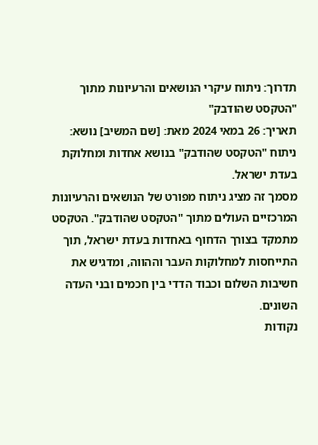תדרוך: ניתוח עיקרי הנושאים והרעיונות מתוך "הטקסט שהודבק"
תאריך: 26 במאי 2024 מאת: [שם המשיב] נושא: ניתוח "הטקסט שהודבק" בנושא אחדות ומחלוקת בעדת ישראל.
מסמך זה מציג ניתוח מפורט של הנושאים והרעיונות המרכזיים העולים מתוך "הטקסט שהודבק". הטקסט מתמקד בצורך הדחוף באחדות בעדת ישראל, תוך התייחסות למחלוקות העבר וההווה, ומדגיש את חשיבות השלום וכבוד הדדי בין חכמים ובני העדה השונים.
נקודות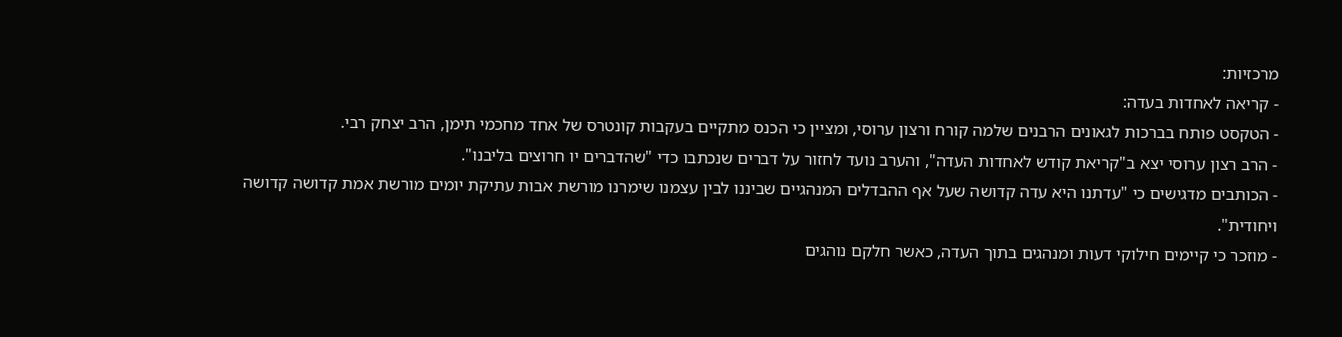מרכזיות:
- קריאה לאחדות בעדה:
- הטקסט פותח בברכות לגאונים הרבנים שלמה קורח ורצון ערוסי, ומציין כי הכנס מתקיים בעקבות קונטרס של אחד מחכמי תימן, הרב יצחק רבי.
- הרב רצון ערוסי יצא ב"קריאת קודש לאחדות העדה", והערב נועד לחזור על דברים שנכתבו כדי "שהדברים יו חרוצים בליבנו".
- הכותבים מדגישים כי "עדתנו היא עדה קדושה שעל אף ההבדלים המנהגיים שביננו לבין עצמנו שימרנו מורשת אבות עתיקת יומים מורשת אמת קדושה קדושה ויחודית".
- מוזכר כי קיימים חילוקי דעות ומנהגים בתוך העדה, כאשר חלקם נוהגים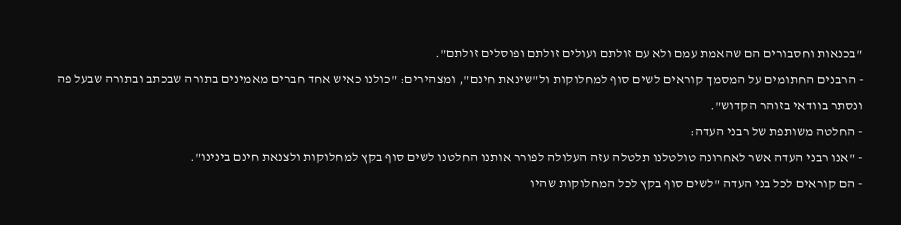"בכנאות וחסבורים הם שהאמת עמם ולא עם זולתם ועולים זולתם ופוסלים זולתם".
- הרבנים החתומים על המסמך קוראים לשים סוף למחלוקות ול"שינאת חינם", ומצהירים: "כולנו כאיש אחד חברים מאמינים בתורה שבכתב ובתורה שבעל פה ונסתר בוודאי בזוהר הקדוש".
- החלטה משותפת של רבני העדה:
- "אנו רבני העדה אשר לאחרונה טולטלנו תלטלה עזה העלולה לפורר אותנו החלטנו לשים סוף בקץ למחלוקות ולצנאת חינם בינינו".
- הם קוראים לכל בני העדה "לשים סוף בקץ לכל המחלוקות שהיו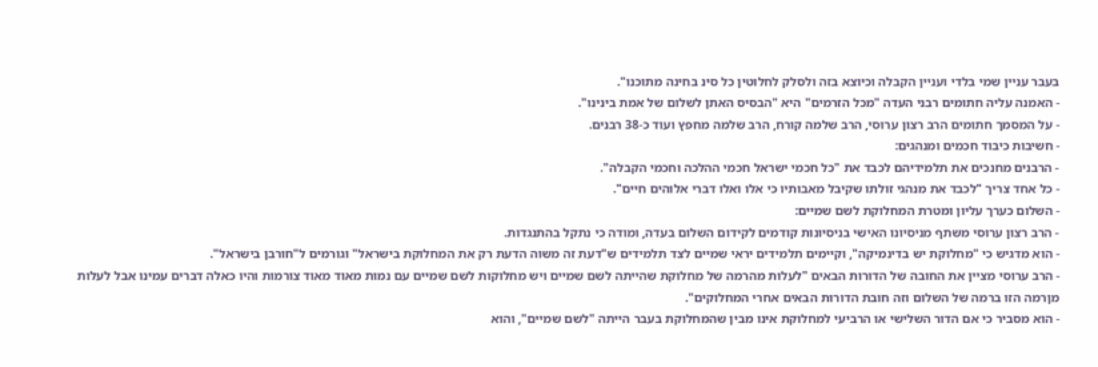בעבר עניין שמי בלדי ועניין הקבלה וכיוצא בזה ולסלק לחלוטין כל סינ בחינה מתוכנו".
- האמנה עליה חתומים רבני העדה "מכל הזרמים" היא "הבסיס האתן לשלום של אמת בינינו".
- על המסמך חתומים הרב רצון ערוסי, הרב שלמה קורח, הרב שלמה מחפץ ועוד כ-38 רבנים.
- חשיבות כיבוד חכמים ומנהגים:
- הרבנים מחנכים את תלמידיהם לכבד את "כל חכמי ישראל חכמי ההלכה וחכמי הקבלה".
- כל אחד צריך "לכבד את מנהגי זולתו שקיבל מאבותיו כי אלו ואלו דברי אלוהים חיים".
- השלום כערך עליון ומטרת המחלוקת לשם שמיים:
- הרב רצון ערוסי משתף מניסיונו האישי בניסיונות קודמים לקידום השלום בעדה, ומודה כי נתקל בהתנגדות.
- הוא מדגיש כי "מחלוקת יש בדינמיקה", וקיימים תלמידים יראי שמיים לצד תלמידים ש"דעת זה משוה הדעת רק את המחלוקת בישראל" וגורמים ל"חורבן בישראל".
- הרב ערוסי מציין את החובה של הדורות הבאים "לעלות מהרמה של מחלוקת שהייתה לשם שמיים ויש מחלוקות לשם שמיים עם נמות מאוד מאוד צורמות והיו כאלה דברים עמינו אבל לעלות מןרמה הזו ברמה של השלום וזה חובת הדורות הבאים אחרי המחלוקים".
- הוא מסביר כי אם הדור השלישי או הרביעי למחלוקת אינו מבין שהמחלוקת בעבר הייתה "לשם שמיים", והוא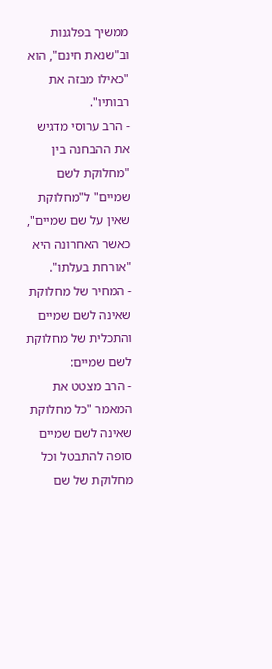ממשיך בפלגנות וב"שנאת חינם", הוא "כאילו מבזה את רבותיו".
- הרב ערוסי מדגיש את ההבחנה בין "מחלוקת לשם שמיים" ל"מחלוקת שאין על שם שמיים", כאשר האחרונה היא "אורחת בעלתו".
- המחיר של מחלוקת שאינה לשם שמיים והתכלית של מחלוקת לשם שמיים:
- הרב מצטט את המאמר "כל מחלוקת שאינה לשם שמיים סופה להתבטל וכל מחלוקת של שם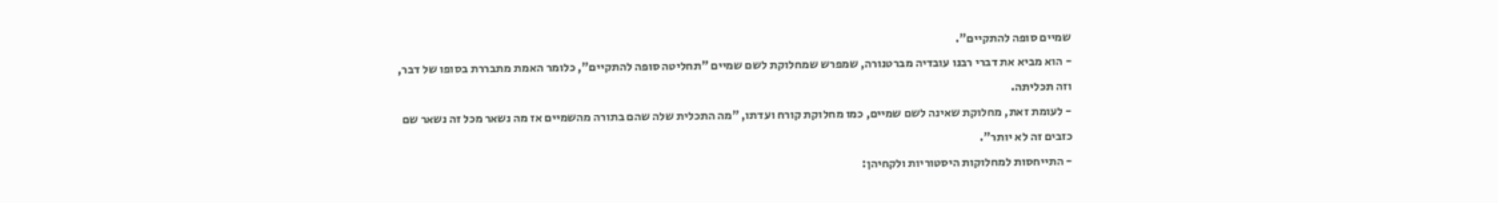שמיים סופה להתקיים".
- הוא מביא את דברי רבנו עובדיה מברטנורה, שמפרש שמחלוקת לשם שמיים "תחליטה סופה להתקיים", כלומר האמת מתבררת בסופו של דבר, וזה תכליתה.
- לעומת זאת, מחלוקת שאינה לשם שמיים, כמו מחלוקת קורח ועדתו, "מה התכלית שלה שהם בתורה מהשמיים אז מה נשאר מכל זה נשאר שם כזבים זה לא יותר".
- התייחסות למחלוקות היסטוריות ולקחיהן: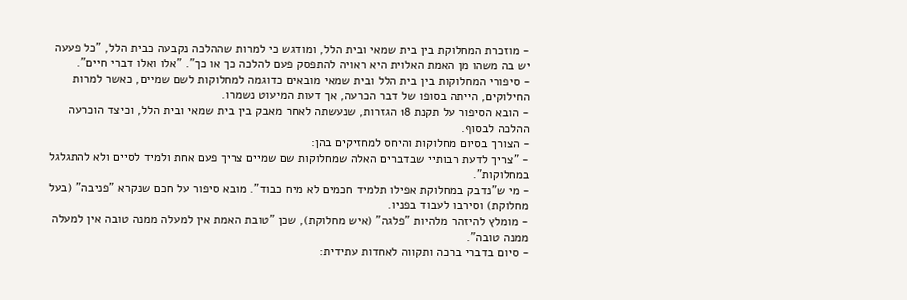- מוזכרת המחלוקת בין בית שמאי ובית הלל, ומודגש כי למרות שההלכה נקבעה כבית הלל, "כל פעעה יש בה משהו מן האמת האלוית היא ראויה להתפסק פעם להלכה כך או כך". "אלו ואלו דברי חיים".
- סיפורי המחלוקות בין בית הלל ובית שמאי מובאים כדוגמה למחלוקות לשם שמיים, כאשר למרות החילוקים, הייתה בסופו של דבר הכרעה, אך דעות המיעוט נשמרו.
- הובא הסיפור על תקנת 18 הגזרות, שנעשתה לאחר מאבק בין בית שמאי ובית הלל, וכיצד הוכרעה ההלכה לבסוף.
- הצורך בסיום מחלוקות והיחס למחזיקים בהן:
- "צריך לדעת רבותיי שבדברים האלה שמחלוקות שם שמיים צריך פעם אחת ולמיד לסיים ולא להתגלגל במחלוקות".
- מי ש"נדבק במחלוקת אפילו תלמיד חכמים לא מיח כבוד". מובא סיפור על חכם שנקרא "פניבה" (בעל מחלוקת) וסירבו לעבוד בפניו.
- מומלץ להיזהר מלהיות "פלגה" (איש מחלוקת), שכן "טובת האמת אין למעלה ממנה טובה אין למעלה ממנה טובה".
- סיום בדברי ברכה ותקווה לאחדות עתידית: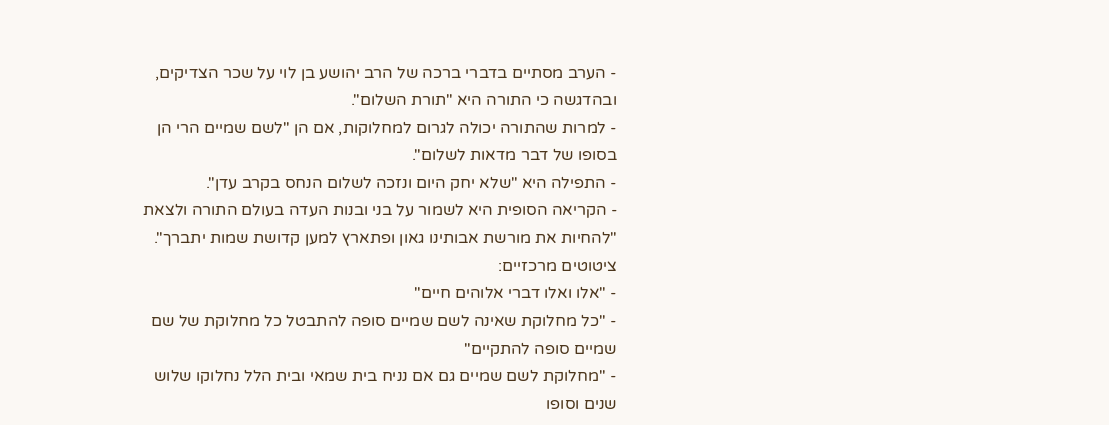- הערב מסתיים בדברי ברכה של הרב יהושע בן לוי על שכר הצדיקים, ובהדגשה כי התורה היא "תורת השלום".
- למרות שהתורה יכולה לגרום למחלוקות, אם הן "לשם שמיים הרי הן בסופו של דבר מדאות לשלום".
- התפילה היא "שלא יחק היום ונזכה לשלום הנחס בקרב עדן".
- הקריאה הסופית היא לשמור על בני ובנות העדה בעולם התורה ולצאת "להחיות את מורשת אבותינו גאון ופתארץ למען קדושת שמות יתברך".
ציטוטים מרכזיים:
- "אלו ואלו דברי אלוהים חיים"
- "כל מחלוקת שאינה לשם שמיים סופה להתבטל כל מחלוקת של שם שמיים סופה להתקיים"
- "מחלוקת לשם שמיים גם אם נניח בית שמאי ובית הלל נחלוקו שלוש שנים וסופו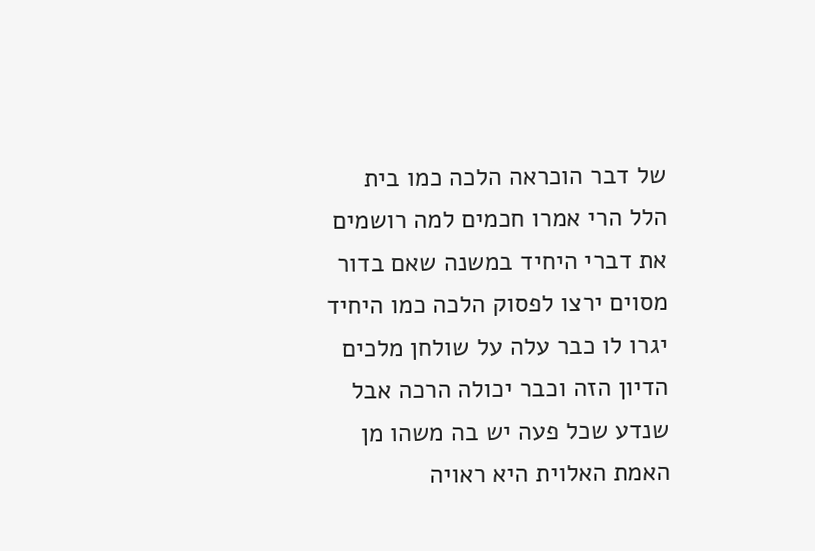של דבר הוכראה הלכה כמו בית הלל הרי אמרו חכמים למה רושמים את דברי היחיד במשנה שאם בדור מסוים ירצו לפסוק הלכה כמו היחיד יגרו לו כבר עלה על שולחן מלכים הדיון הזה וכבר יכולה הרכה אבל שנדע שכל פעה יש בה משהו מן האמת האלוית היא ראויה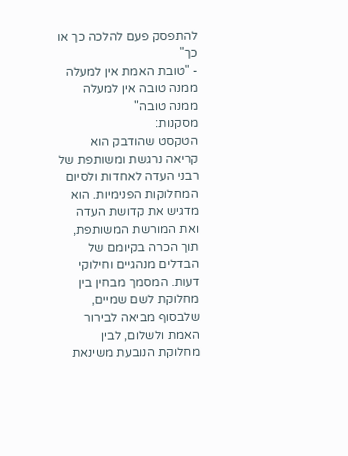להתפסק פעם להלכה כך או כך"
- "טובת האמת אין למעלה ממנה טובה אין למעלה ממנה טובה"
מסקנות:
הטקסט שהודבק הוא קריאה נרגשת ומשותפת של רבני העדה לאחדות ולסיום המחלוקות הפנימיות. הוא מדגיש את קדושת העדה ואת המורשת המשותפת, תוך הכרה בקיומם של הבדלים מנהגיים וחילוקי דעות. המסמך מבחין בין מחלוקת לשם שמיים, שלבסוף מביאה לבירור האמת ולשלום, לבין מחלוקת הנובעת משינאת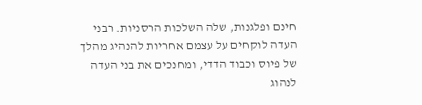חינם ופלגנות, שלה השלכות הרסניות. רבני העדה לוקחים על עצמם אחריות להנהיג מהלך של פיוס וכבוד הדדי, ומחנכים את בני העדה לנהוג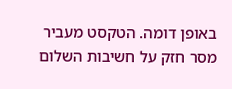באופן דומה. הטקסט מעביר מסר חזק על חשיבות השלום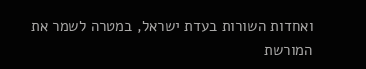ואחדות השורות בעדת ישראל, במטרה לשמר את המורשת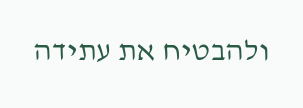ולהבטיח את עתידה